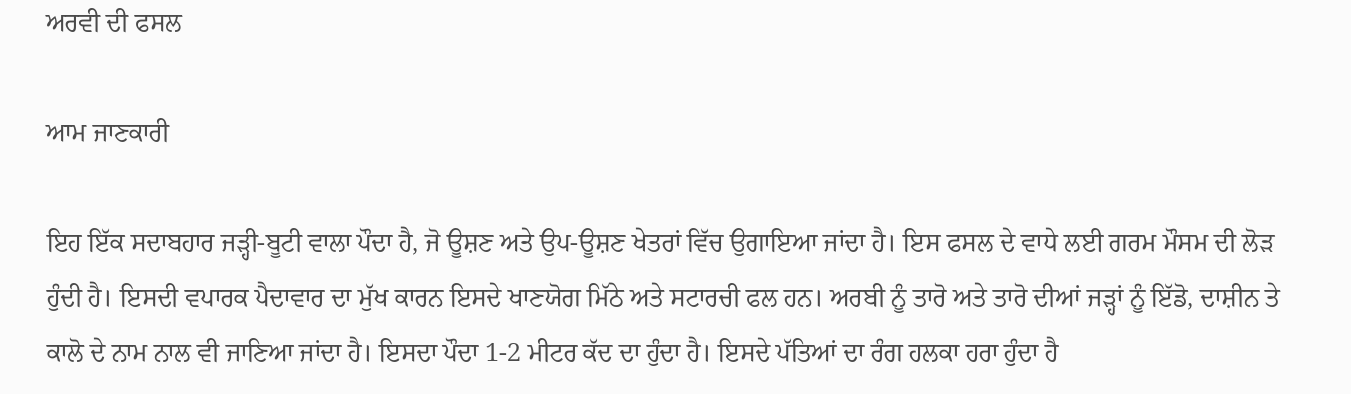ਅਰਵੀ ਦੀ ਫਸਲ

ਆਮ ਜਾਣਕਾਰੀ

ਇਹ ਇੱਕ ਸਦਾਬਹਾਰ ਜੜ੍ਹੀ-ਬੂਟੀ ਵਾਲਾ ਪੌਦਾ ਹੈ, ਜੋ ਊਸ਼ਣ ਅਤੇ ਉਪ-ਊਸ਼ਣ ਖੇਤਰਾਂ ਵਿੱਚ ਉਗਾਇਆ ਜਾਂਦਾ ਹੈ। ਇਸ ਫਸਲ ਦੇ ਵਾਧੇ ਲਈ ਗਰਮ ਮੌਸਮ ਦੀ ਲੋੜ ਹੁੰਦੀ ਹੈ। ਇਸਦੀ ਵਪਾਰਕ ਪੈਦਾਵਾਰ ਦਾ ਮੁੱਖ ਕਾਰਨ ਇਸਦੇ ਖਾਣਯੋਗ ਮਿੱਠੇ ਅਤੇ ਸਟਾਰਚੀ ਫਲ ਹਨ। ਅਰਬੀ ਨੂੰ ਤਾਰੋ ਅਤੇ ਤਾਰੋ ਦੀਆਂ ਜੜ੍ਹਾਂ ਨੂੰ ਇੱਡੋ, ਦਾਸ਼ੀਨ ਤੇ ਕਾਲੋ ਦੇ ਨਾਮ ਨਾਲ ਵੀ ਜਾਣਿਆ ਜਾਂਦਾ ਹੈ। ਇਸਦਾ ਪੌਦਾ 1-2 ਮੀਟਰ ਕੱਦ ਦਾ ਹੁੰਦਾ ਹੈ। ਇਸਦੇ ਪੱਤਿਆਂ ਦਾ ਰੰਗ ਹਲਕਾ ਹਰਾ ਹੁੰਦਾ ਹੈ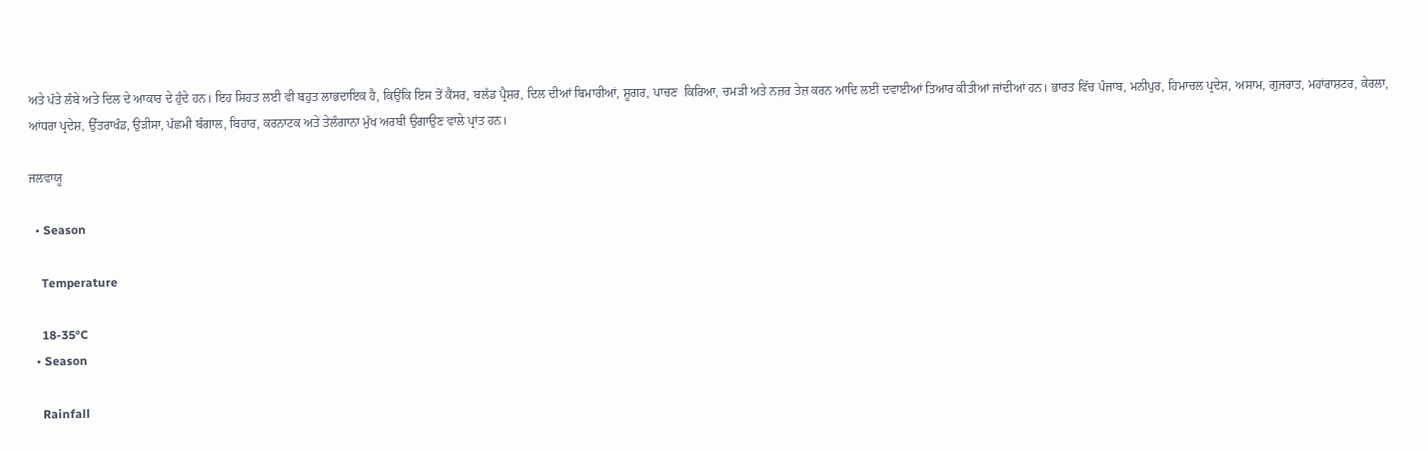ਅਤੇ ਪੱਤੇ ਲੰਬੇ ਅਤੇ ਦਿਲ ਦੇ ਆਕਾਰ ਦੇ ਹੁੰਦੇ ਹਨ। ਇਹ ਸਿਹਤ ਲਈ ਵੀ ਬਹੁਤ ਲਾਭਦਾਇਕ ਹੈ, ਕਿਉਂਕਿ ਇਸ ਤੋਂ ਕੈਂਸਰ, ਬਲੱਡ ਪ੍ਰੈਸ਼ਰ, ਦਿਲ ਦੀਆਂ ਬਿਮਾਰੀਆਂ, ਸ਼ੂਗਰ, ਪਾਚਣ  ਕਿਰਿਆ, ਚਮੜੀ ਅਤੇ ਨਜ਼ਰ ਤੇਜ਼ ਕਰਨ ਆਦਿ ਲਈ ਦਵਾਈਆਂ ਤਿਆਰ ਕੀਤੀਆਂ ਜਾਂਦੀਆਂ ਹਨ। ਭਾਰਤ ਵਿੱਚ ਪੰਜਾਬ, ਮਨੀਪੁਰ, ਹਿਮਾਚਲ ਪ੍ਰਦੇਸ਼, ਅਸਾਮ, ਗੁਜਰਾਤ, ਮਹਾਂਰਾਸ਼ਟਰ, ਕੇਰਲਾ, ਆਂਧਰਾ ਪ੍ਰਦੇਸ਼, ਉੱਤਰਾਖੰਡ, ਉੜੀਸਾ, ਪੱਛਮੀ ਬੰਗਾਲ, ਬਿਹਾਰ, ਕਰਨਾਟਕ ਅਤੇ ਤੇਲੰਗਾਨਾ ਮੁੱਖ ਅਰਬੀ ਉਗਾਉਣ ਵਾਲੇ ਪ੍ਰਾਂਤ ਹਨ।

ਜਲਵਾਯੂ

  • Season

    Temperature

    18-35°C
  • Season

    Rainfall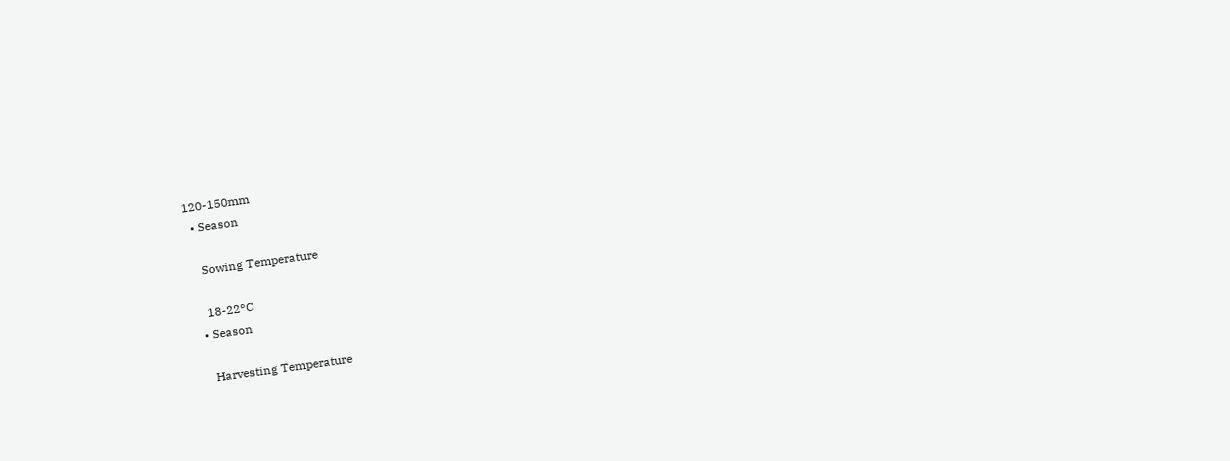120-150mm
  • Season

    Sowing Temperature

    18-22°C
  • Season

    Harvesting Temperature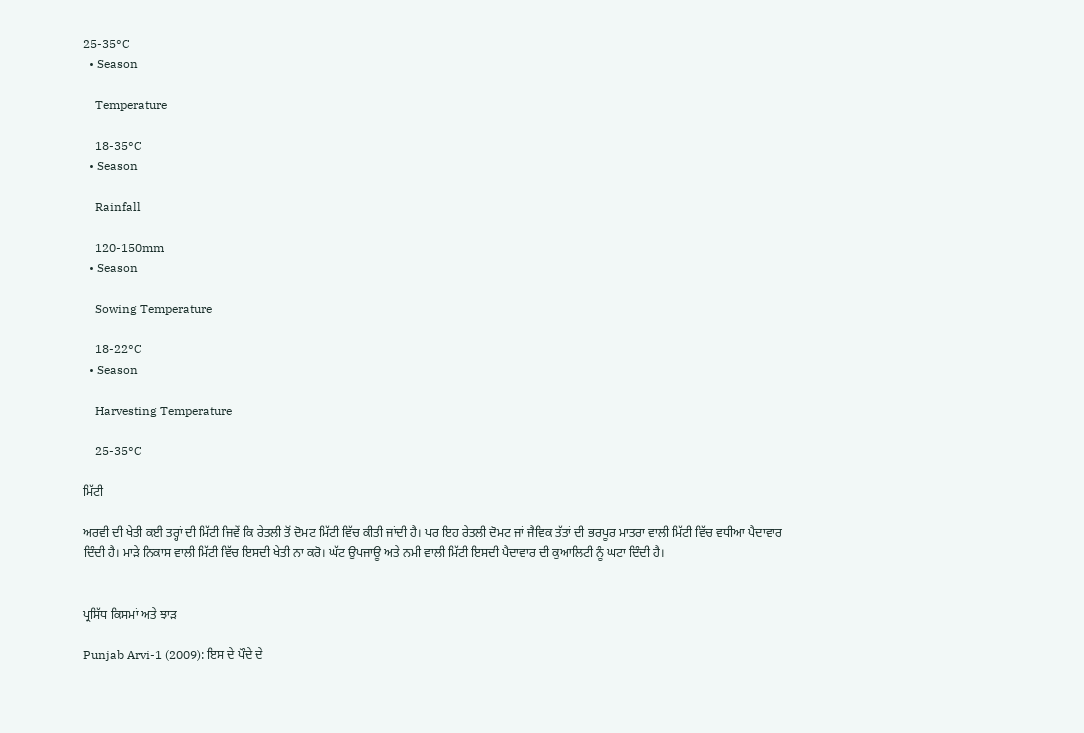25-35°C
  • Season

    Temperature

    18-35°C
  • Season

    Rainfall

    120-150mm
  • Season

    Sowing Temperature

    18-22°C
  • Season

    Harvesting Temperature

    25-35°C

ਮਿੱਟੀ

ਅਰਵੀ ਦੀ ਖੇਤੀ ਕਈ ਤਰ੍ਹਾਂ ਦੀ ਮਿੱਟੀ ਜਿਵੇਂ ਕਿ ਰੇਤਲੀ ਤੋਂ ਦੋਮਟ ਮਿੱਟੀ ਵਿੱਚ ਕੀਤੀ ਜਾਂਦੀ ਹੈ। ਪਰ ਇਹ ਰੇਤਲੀ ਦੋਮਟ ਜਾਂ ਜੈਵਿਕ ਤੱਤਾਂ ਦੀ ਭਰਪੂਰ ਮਾਤਰਾ ਵਾਲੀ ਮਿੱਟੀ ਵਿੱਚ ਵਧੀਆ ਪੈਦਾਵਾਰ ਦਿੰਦੀ ਹੈ। ਮਾੜੇ ਨਿਕਾਸ ਵਾਲੀ ਮਿੱਟੀ ਵਿੱਚ ਇਸਦੀ ਖੇਤੀ ਨਾ ਕਰੋ। ਘੱਟ ਉਪਜਾਊ ਅਤੇ ਨਮੀ ਵਾਲੀ ਮਿੱਟੀ ਇਸਦੀ ਪੈਦਾਵਾਰ ਦੀ ਕੁਆਲਿਟੀ ਨੂੰ ਘਟਾ ਦਿੰਦੀ ਹੈ।


ਪ੍ਰਸਿੱਧ ਕਿਸਮਾਂ ਅਤੇ ਝਾੜ

Punjab Arvi-1 (2009): ਇਸ ਦੇ ਪੌਦੇ ਦੇ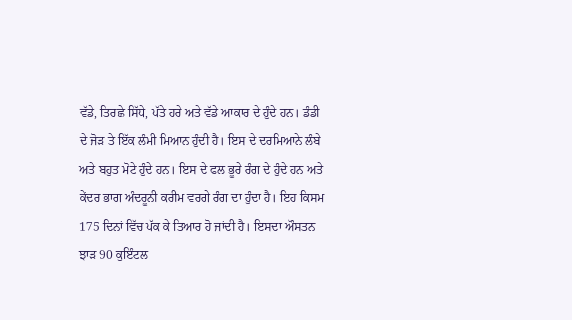ਵੱਡੇ, ਤਿਰਛੇ ਸਿੱਧੇ, ਪੱਤੇ ਹਰੇ ਅਤੇ ਵੱਡੇ ਆਕਾਰ ਦੇ ਹੁੰਦੇ ਹਨ। ਡੰਡੀ ਦੇ ਜੋੜ ਤੇ ਇੱਕ ਲੰਮੀ ਮਿਆਨ ਹੁੰਦੀ ਹੈ। ਇਸ ਦੇ ਦਰਮਿਆਨੇ ਲੰਬੇ ਅਤੇ ਬਹੁਤ ਮੋਟੇ ਹੁੰਦੇ ਹਨ। ਇਸ ਦੇ ਫਲ ਭੂਰੇ ਰੰਗ ਦੇ ਹੁੰਦੇ ਹਨ ਅਤੇ ਕੇਂਦਰ ਭਾਗ ਅੰਦਰੂਨੀ ਕਰੀਮ ਵਰਗੇ ਰੰਗ ਦਾ ਹੁੰਦਾ ਹੈ। ਇਹ ਕਿਸਮ 175 ਦਿਨਾਂ ਵਿੱਚ ਪੱਕ ਕੇ ਤਿਆਰ ਹੋ ਜਾਂਦੀ ਹੈ। ਇਸਦਾ ਔਸਤਨ ਝਾੜ 90 ਕੁਇੰਟਲ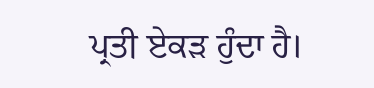ਪ੍ਰਤੀ ਏਕੜ ਹੁੰਦਾ ਹੈ।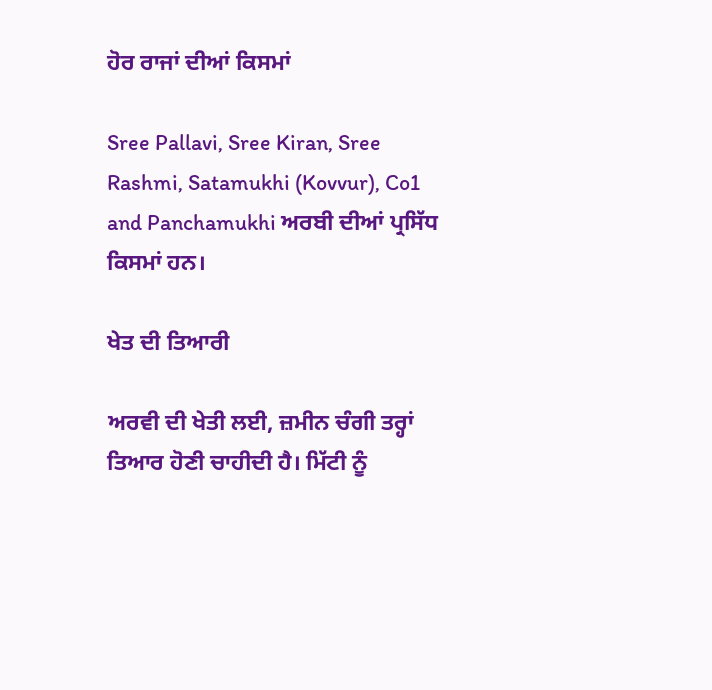ਹੋਰ ਰਾਜਾਂ ਦੀਆਂ ਕਿਸਮਾਂ

Sree Pallavi, Sree Kiran, Sree Rashmi, Satamukhi (Kovvur), Co1 and Panchamukhi ਅਰਬੀ ਦੀਆਂ ਪ੍ਰਸਿੱਧ ਕਿਸਮਾਂ ਹਨ।

ਖੇਤ ਦੀ ਤਿਆਰੀ

ਅਰਵੀ ਦੀ ਖੇਤੀ ਲਈ, ਜ਼ਮੀਨ ਚੰਗੀ ਤਰ੍ਹਾਂ ਤਿਆਰ ਹੋਣੀ ਚਾਹੀਦੀ ਹੈ। ਮਿੱਟੀ ਨੂੰ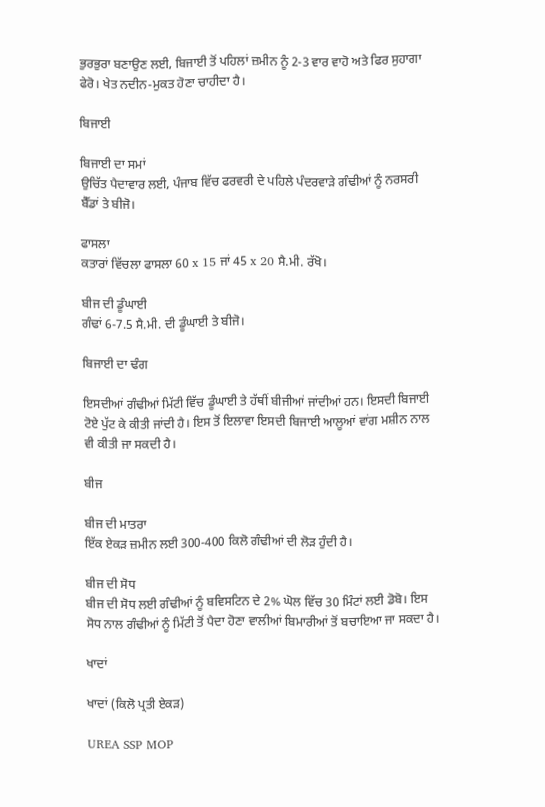ਭੁਰਭੁਰਾ ਬਣਾਉਣ ਲਈ, ਬਿਜਾਈ ਤੋਂ ਪਹਿਲਾਂ ਜ਼ਮੀਨ ਨੂੰ 2-3 ਵਾਰ ਵਾਹੋ ਅਤੇ ਫਿਰ ਸੁਹਾਗਾ ਫੇਰੋ। ਖੇਤ ਨਦੀਨ-ਮੁਕਤ ਹੋਣਾ ਚਾਹੀਦਾ ਹੈ।

ਬਿਜਾਈ

ਬਿਜਾਈ ਦਾ ਸਮਾਂ
ਉਚਿੱਤ ਪੈਦਾਵਾਰ ਲਈ, ਪੰਜਾਬ ਵਿੱਚ ਫਰਵਰੀ ਦੇ ਪਹਿਲੇ ਪੰਦਰਵਾੜੇ ਗੰਢੀਆਂ ਨੂੰ ਨਰਸਰੀ ਬੈੱਡਾਂ ਤੇ ਬੀਜੋ।

ਫਾਸਲਾ
ਕਤਾਰਾਂ ਵਿੱਚਲਾ ਫਾਸਲਾ 60 x 15 ਜਾਂ 45 x 20 ਸੈ.ਮੀ. ਰੱਖੋ।

ਬੀਜ ਦੀ ਡੂੰਘਾਈ
ਗੰਢਾਂ 6-7.5 ਸੈ.ਮੀ. ਦੀ ਡੂੰਘਾਈ ਤੇ ਬੀਜੋ।

ਬਿਜਾਈ ਦਾ ਢੰਗ

ਇਸਦੀਆਂ ਗੰਢੀਆਂ ਮਿੱਟੀ ਵਿੱਚ ਡੂੰਘਾਈ ਤੇ ਹੱਥੀਂ ਬੀਜੀਆਂ ਜਾਂਦੀਆਂ ਹਨ। ਇਸਦੀ ਬਿਜਾਈ ਟੋਏ ਪੁੱਟ ਕੇ ਕੀਤੀ ਜਾਂਦੀ ਹੈ। ਇਸ ਤੋਂ ਇਲਾਵਾ ਇਸਦੀ ਬਿਜਾਈ ਆਲੂਆਂ ਵਾਂਗ ਮਸ਼ੀਨ ਨਾਲ ਵੀ ਕੀਤੀ ਜਾ ਸਕਦੀ ਹੈ।

ਬੀਜ

ਬੀਜ ਦੀ ਮਾਤਰਾ
ਇੱਕ ਏਕੜ ਜ਼ਮੀਨ ਲਈ 300-400 ਕਿਲੋ ਗੰਢੀਆਂ ਦੀ ਲੋੜ ਹੁੰਦੀ ਹੈ।

ਬੀਜ ਦੀ ਸੋਧ
ਬੀਜ ਦੀ ਸੋਧ ਲਈ ਗੰਢੀਆਂ ਨੂੰ ਬਵਿਸਟਿਨ ਦੇ 2% ਘੋਲ ਵਿੱਚ 30 ਮਿੰਟਾਂ ਲਈ ਡੋਬੋ। ਇਸ ਸੋਧ ਨਾਲ ਗੰਢੀਆਂ ਨੂੰ ਮਿੱਟੀ ਤੋਂ ਪੈਦਾ ਹੋਣਾ ਵਾਲੀਆਂ ਬਿਮਾਰੀਆਂ ਤੋਂ ਬਚਾਇਆ ਜਾ ਸਕਦਾ ਹੈ।

ਖਾਦਾਂ

ਖਾਦਾਂ (ਕਿਲੋ ਪ੍ਰਤੀ ਏਕੜ)

UREA SSP MOP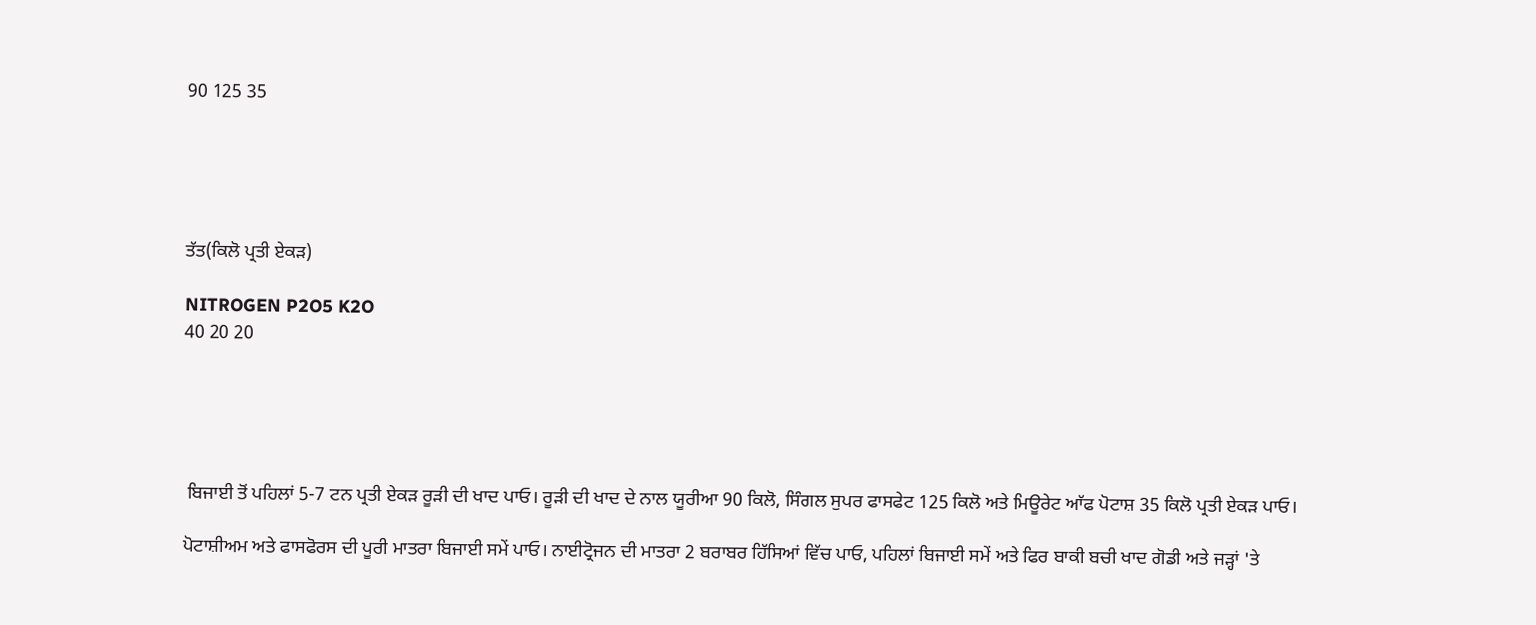90 125 35





ਤੱਤ(ਕਿਲੋ ਪ੍ਰਤੀ ਏਕੜ)

NITROGEN P2O5 K2O
40 20 20





 ਬਿਜਾਈ ਤੋਂ ਪਹਿਲਾਂ 5-7 ਟਨ ਪ੍ਰਤੀ ਏਕੜ ਰੂੜੀ ਦੀ ਖਾਦ ਪਾਓ। ਰੂੜੀ ਦੀ ਖਾਦ ਦੇ ਨਾਲ ਯੂਰੀਆ 90 ਕਿਲੋ, ਸਿੰਗਲ ਸੁਪਰ ਫਾਸਫੇਟ 125 ਕਿਲੋ ਅਤੇ ਮਿਊਰੇਟ ਆੱਫ ਪੋਟਾਸ਼ 35 ਕਿਲੋ ਪ੍ਰਤੀ ਏਕੜ ਪਾਓ।

ਪੋਟਾਸ਼ੀਅਮ ਅਤੇ ਫਾਸਫੋਰਸ ਦੀ ਪੂਰੀ ਮਾਤਰਾ ਬਿਜਾਈ ਸਮੇਂ ਪਾਓ। ਨਾਈਟ੍ਰੋਜਨ ਦੀ ਮਾਤਰਾ 2 ਬਰਾਬਰ ਹਿੱਸਿਆਂ ਵਿੱਚ ਪਾਓ, ਪਹਿਲਾਂ ਬਿਜਾਈ ਸਮੇਂ ਅਤੇ ਫਿਰ ਬਾਕੀ ਬਚੀ ਖਾਦ ਗੋਡੀ ਅਤੇ ਜੜ੍ਹਾਂ 'ਤੇ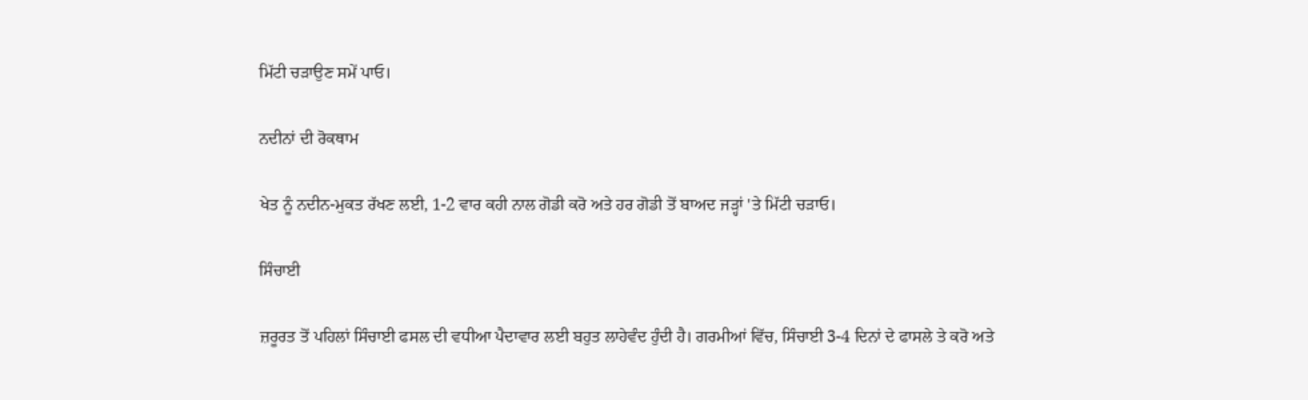ਮਿੱਟੀ ਚੜਾਉਣ ਸਮੇਂ ਪਾਓ।

ਨਦੀਨਾਂ ਦੀ ਰੋਕਥਾਮ

ਖੇਤ ਨੂੰ ਨਦੀਨ-ਮੁਕਤ ਰੱਖਣ ਲਈ, 1-2 ਵਾਰ ਕਹੀ ਨਾਲ ਗੋਡੀ ਕਰੋ ਅਤੇ ਹਰ ਗੋਡੀ ਤੋਂ ਬਾਅਦ ਜੜ੍ਹਾਂ 'ਤੇ ਮਿੱਟੀ ਚੜਾਓ।

ਸਿੰਚਾਈ

ਜ਼ਰੂਰਤ ਤੋਂ ਪਹਿਲਾਂ ਸਿੰਚਾਈ ਫਸਲ ਦੀ ਵਧੀਆ ਪੈਦਾਵਾਰ ਲਈ ਬਹੁਤ ਲਾਹੇਵੰਦ ਹੁੰਦੀ ਹੈ। ਗਰਮੀਆਂ ਵਿੱਚ, ਸਿੰਚਾਈ 3-4 ਦਿਨਾਂ ਦੇ ਫਾਸਲੇ ਤੇ ਕਰੋ ਅਤੇ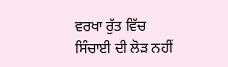ਵਰਖਾ ਰੁੱਤ ਵਿੱਚ ਸਿੰਚਾਈ ਦੀ ਲੋੜ ਨਹੀਂ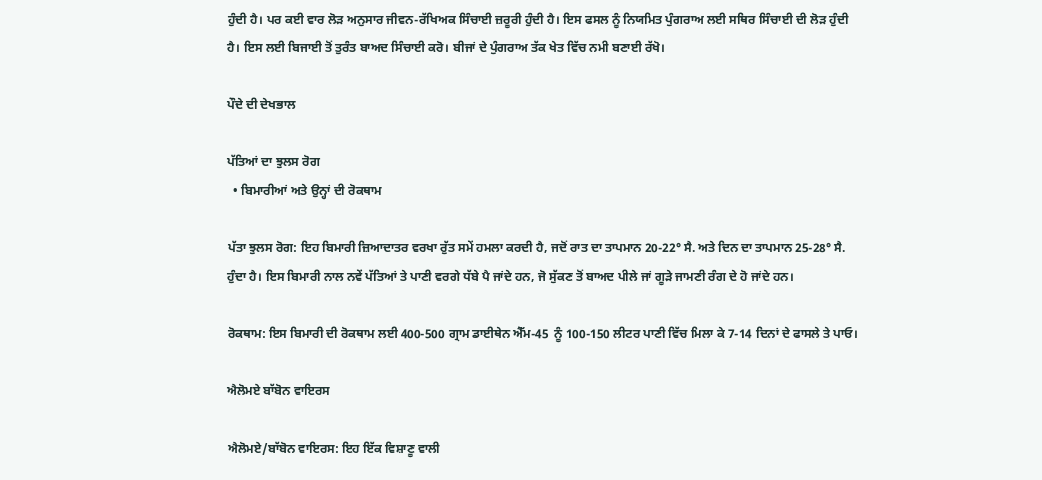ਹੁੰਦੀ ਹੈ। ਪਰ ਕਈ ਵਾਰ ਲੋੜ ਅਨੁਸਾਰ ਜੀਵਨ-ਰੱਖਿਅਕ ਸਿੰਚਾਈ ਜ਼ਰੂਰੀ ਹੁੰਦੀ ਹੈ। ਇਸ ਫਸਲ ਨੂੰ ਨਿਯਮਿਤ ਪੁੰਗਰਾਅ ਲਈ ਸਥਿਰ ਸਿੰਚਾਈ ਦੀ ਲੋੜ ਹੁੰਦੀ ਹੈ। ਇਸ ਲਈ ਬਿਜਾਈ ਤੋਂ ਤੁਰੰਤ ਬਾਅਦ ਸਿੰਚਾਈ ਕਰੋ। ਬੀਜਾਂ ਦੇ ਪੁੰਗਰਾਅ ਤੱਕ ਖੇਤ ਵਿੱਚ ਨਮੀ ਬਣਾਈ ਰੱਖੋ।

ਪੌਦੇ ਦੀ ਦੇਖਭਾਲ

ਪੱਤਿਆਂ ਦਾ ਝੁਲਸ ਰੋਗ
  • ਬਿਮਾਰੀਆਂ ਅਤੇ ਉਨ੍ਹਾਂ ਦੀ ਰੋਕਥਾਮ

ਪੱਤਾ ਝੁਲਸ ਰੋਗ: ਇਹ ਬਿਮਾਰੀ ਜ਼ਿਆਦਾਤਰ ਵਰਖਾ ਰੁੱਤ ਸਮੇਂ ਹਮਲਾ ਕਰਦੀ ਹੈ, ਜਦੋਂ ਰਾਤ ਦਾ ਤਾਪਮਾਨ 20-22° ਸੈ. ਅਤੇ ਦਿਨ ਦਾ ਤਾਪਮਾਨ 25-28° ਸੈ.  ਹੁੰਦਾ ਹੈ। ਇਸ ਬਿਮਾਰੀ ਨਾਲ ਨਵੇਂ ਪੱਤਿਆਂ ਤੇ ਪਾਣੀ ਵਰਗੇ ਧੱਬੇ ਪੈ ਜਾਂਦੇ ਹਨ, ਜੋ ਸੁੱਕਣ ਤੋਂ ਬਾਅਦ ਪੀਲੇ ਜਾਂ ਗੂੜੇ ਜਾਮਣੀ ਰੰਗ ਦੇ ਹੋ ਜਾਂਦੇ ਹਨ।

ਰੋਕਥਾਮ: ਇਸ ਬਿਮਾਰੀ ਦੀ ਰੋਕਥਾਮ ਲਈ 400-500 ਗ੍ਰਾਮ ਡਾਈਥੇਨ ਐੱਮ-45  ਨੂੰ 100-150 ਲੀਟਰ ਪਾਣੀ ਵਿੱਚ ਮਿਲਾ ਕੇ 7-14 ਦਿਨਾਂ ਦੇ ਫਾਸਲੇ ਤੇ ਪਾਓ।

ਐਲੋਮਏ ਬਾੱਬੋਨ ਵਾਇਰਸ

ਐਲੋਮਏ/ਬਾੱਬੋਨ ਵਾਇਰਸ: ਇਹ ਇੱਕ ਵਿਸ਼ਾਣੂ ਵਾਲੀ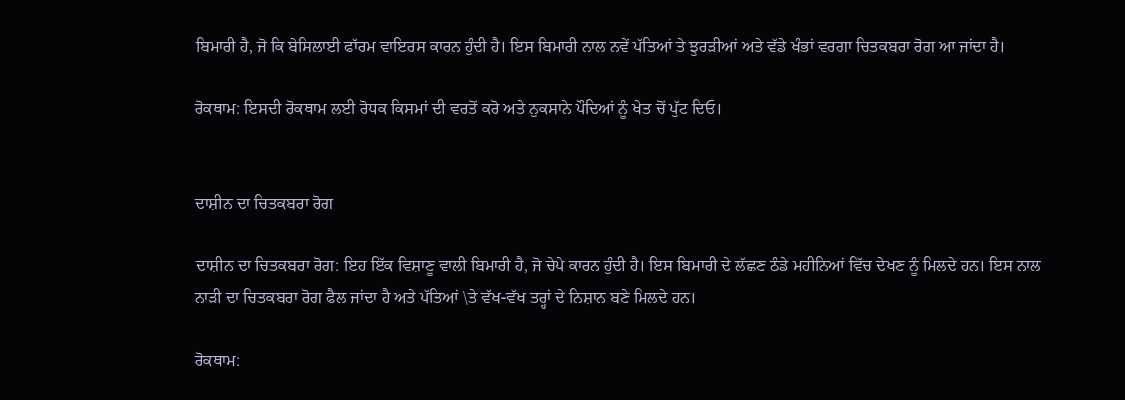ਬਿਮਾਰੀ ਹੈ, ਜੋ ਕਿ ਬੇਸਿਲਾਈ ਫਾੱਰਮ ਵਾਇਰਸ ਕਾਰਨ ਹੁੰਦੀ ਹੈ। ਇਸ ਬਿਮਾਰੀ ਨਾਲ ਨਵੇਂ ਪੱਤਿਆਂ ਤੇ ਝੁਰੜੀਆਂ ਅਤੇ ਵੱਡੇ ਖੰਭਾਂ ਵਰਗਾ ਚਿਤਕਬਰਾ ਰੋਗ ਆ ਜਾਂਦਾ ਹੈ।

ਰੋਕਥਾਮ: ਇਸਦੀ ਰੋਕਥਾਮ ਲਈ ਰੋਧਕ ਕਿਸਮਾਂ ਦੀ ਵਰਤੋਂ ਕਰੋ ਅਤੇ ਨੁਕਸਾਨੇ ਪੌਦਿਆਂ ਨੂੰ ਖੇਤ ਚੋਂ ਪੁੱਟ ਦਿਓ।


ਦਾਸ਼ੀਨ ਦਾ ਚਿਤਕਬਰਾ ਰੋਗ

ਦਾਸ਼ੀਨ ਦਾ ਚਿਤਕਬਰਾ ਰੋਗ: ਇਹ ਇੱਕ ਵਿਸ਼ਾਣੂ ਵਾਲੀ ਬਿਮਾਰੀ ਹੈ, ਜੋ ਚੇਪੇ ਕਾਰਨ ਹੁੰਦੀ ਹੈ। ਇਸ ਬਿਮਾਰੀ ਦੇ ਲੱਛਣ ਠੰਡੇ ਮਹੀਨਿਆਂ ਵਿੱਚ ਦੇਖਣ ਨੂੰ ਮਿਲਦੇ ਹਨ। ਇਸ ਨਾਲ ਨਾੜੀ ਦਾ ਚਿਤਕਬਰਾ ਰੋਗ ਫੈਲ ਜਾਂਦਾ ਹੈ ਅਤੇ ਪੱਤਿਆਂ \ਤੇ ਵੱਖ-ਵੱਖ ਤਰ੍ਹਾਂ ਦੇ ਨਿਸ਼ਾਨ ਬਣੇ ਮਿਲਦੇ ਹਨ।

ਰੋਕਥਾਮ: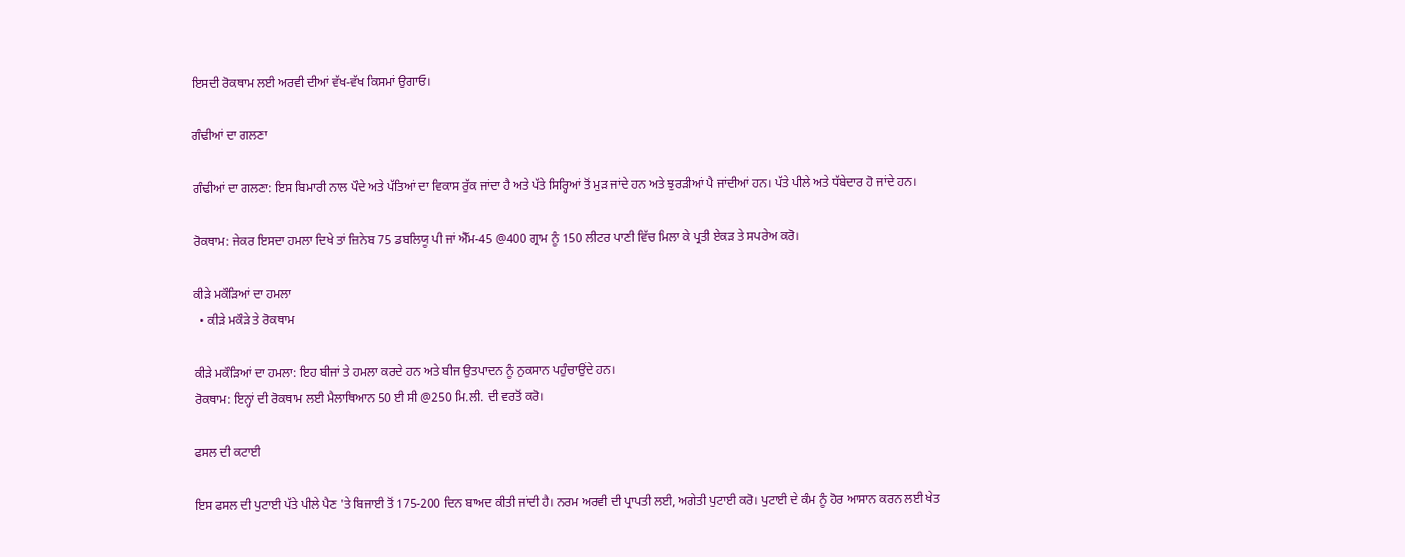ਇਸਦੀ ਰੋਕਥਾਮ ਲਈ ਅਰਵੀ ਦੀਆਂ ਵੱਖ-ਵੱਖ ਕਿਸਮਾਂ ਉਗਾਓ।

ਗੰਢੀਆਂ ਦਾ ਗਲਣਾ

ਗੰਢੀਆਂ ਦਾ ਗਲਣਾ: ਇਸ ਬਿਮਾਰੀ ਨਾਲ ਪੌਦੇ ਅਤੇ ਪੱਤਿਆਂ ਦਾ ਵਿਕਾਸ ਰੁੱਕ ਜਾਂਦਾ ਹੈ ਅਤੇ ਪੱਤੇ ਸਿਰ੍ਹਿਆਂ ਤੋਂ ਮੁੜ ਜਾਂਦੇ ਹਨ ਅਤੇ ਝੁਰੜੀਆਂ ਪੈ ਜਾਂਦੀਆਂ ਹਨ। ਪੱਤੇ ਪੀਲੇ ਅਤੇ ਧੱਬੇਦਾਰ ਹੋ ਜਾਂਦੇ ਹਨ।

ਰੋਕਥਾਮ: ਜੇਕਰ ਇਸਦਾ ਹਮਲਾ ਦਿਖੇ ਤਾਂ ਜ਼ਿਨੇਬ 75 ਡਬਲਿਯੂ ਪੀ ਜਾਂ ਐੱਮ-45 @400 ਗ੍ਰਾਮ ਨੂੰ 150 ਲੀਟਰ ਪਾਣੀ ਵਿੱਚ ਮਿਲਾ ਕੇ ਪ੍ਰਤੀ ਏਕੜ ਤੇ ਸਪਰੇਅ ਕਰੋ।

ਕੀੜੇ ਮਕੌੜਿਆਂ ਦਾ ਹਮਲਾ
  • ਕੀੜੇ ਮਕੌੜੇ ਤੇ ਰੋਕਥਾਮ

ਕੀੜੇ ਮਕੌੜਿਆਂ ਦਾ ਹਮਲਾ: ਇਹ ਬੀਜਾਂ ਤੇ ਹਮਲਾ ਕਰਦੇ ਹਨ ਅਤੇ ਬੀਜ ਉਤਪਾਦਨ ਨੂੰ ਨੁਕਸਾਨ ਪਹੁੰਚਾਉਂਦੇ ਹਨ।
ਰੋਕਥਾਮ: ਇਨ੍ਹਾਂ ਦੀ ਰੋਕਥਾਮ ਲਈ ਮੈਲਾਥਿਆਨ 50 ਈ ਸੀ @250 ਮਿ.ਲੀ. ਦੀ ਵਰਤੋਂ ਕਰੋ।

ਫਸਲ ਦੀ ਕਟਾਈ

ਇਸ ਫਸਲ ਦੀ ਪੁਟਾਈ ਪੱਤੇ ਪੀਲੇ ਪੈਣ 'ਤੇ ਬਿਜਾਈ ਤੋਂ 175-200 ਦਿਨ ਬਾਅਦ ਕੀਤੀ ਜਾਂਦੀ ਹੈ। ਨਰਮ ਅਰਵੀ ਦੀ ਪ੍ਰਾਪਤੀ ਲਈ, ਅਗੇਤੀ ਪੁਟਾਈ ਕਰੋ। ਪੁਟਾਈ ਦੇ ਕੰਮ ਨੂੰ ਹੋਰ ਆਸਾਨ ਕਰਨ ਲਈ ਖੇਤ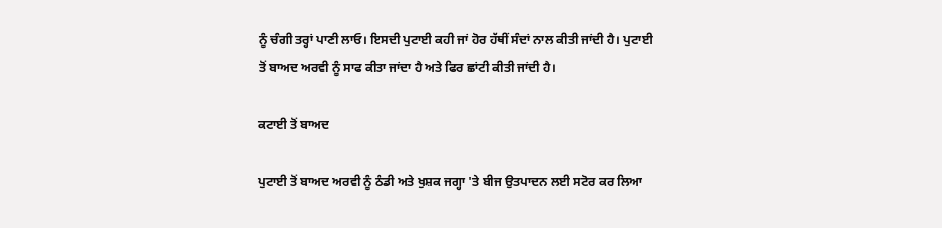ਨੂੰ ਚੰਗੀ ਤਰ੍ਹਾਂ ਪਾਣੀ ਲਾਓ। ਇਸਦੀ ਪੁਟਾਈ ਕਹੀ ਜਾਂ ਹੋਰ ਹੱਥੀਂ ਸੰਦਾਂ ਨਾਲ ਕੀਤੀ ਜਾਂਦੀ ਹੈ। ਪੁਟਾਈ ਤੋਂ ਬਾਅਦ ਅਰਵੀ ਨੂੰ ਸਾਫ ਕੀਤਾ ਜਾਂਦਾ ਹੈ ਅਤੇ ਫਿਰ ਛਾਂਟੀ ਕੀਤੀ ਜਾਂਦੀ ਹੈ।

ਕਟਾਈ ਤੋਂ ਬਾਅਦ

ਪੁਟਾਈ ਤੋਂ ਬਾਅਦ ਅਰਵੀ ਨੂੰ ਠੰਡੀ ਅਤੇ ਖੁਸ਼ਕ ਜਗ੍ਹਾ 'ਤੇ ਬੀਜ ਉਤਪਾਦਨ ਲਈ ਸਟੋਰ ਕਰ ਲਿਆ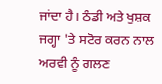ਜਾਂਦਾ ਹੈ। ਠੰਡੀ ਅਤੇ ਖੁਸ਼ਕ ਜਗ੍ਹਾ 'ਤੇ ਸਟੋਰ ਕਰਨ ਨਾਲ ਅਰਵੀ ਨੂੰ ਗਲਣ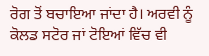ਰੋਗ ਤੋਂ ਬਚਾਇਆ ਜਾਂਦਾ ਹੈ। ਅਰਵੀ ਨੂੰ ਕੋਲਡ ਸਟੋਰ ਜਾਂ ਟੋਇਆਂ ਵਿੱਚ ਵੀ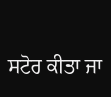ਸਟੋਰ ਕੀਤਾ ਜਾ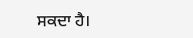ਸਕਦਾ ਹੈ।